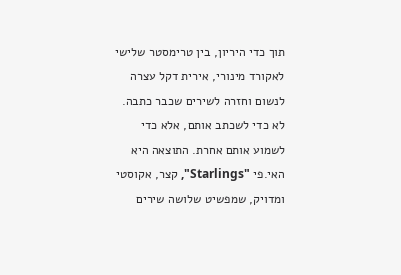תוך כדי היריון, בין טרימסטר שלישי לאקורד מינורי, אירית דקל עצרה לנשום וחזרה לשירים שכבר כתבה. לא כדי לשכתב אותם, אלא כדי לשמוע אותם אחרת. התוצאה היא האי.פי "Starlings", קצר, אקוסטי ומדויק, שמפשיט שלושה שירים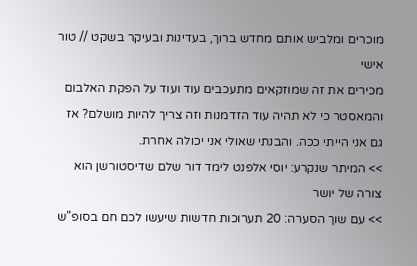מוכרים ומלביש אותם מחדש ברוך, בעדינות ובעיקר בשקט // טור אישי
מכירים את זה שמוזקאים מתעכבים עוד ועוד על הפקת האלבום והמאסטר כי לא תהיה עוד הזדמנות וזה צריך להיות מושלם? אז גם אני הייתי ככה. והבנתי שאולי אני יכולה אחרת.
>> המיתר שנקרע: יוסי אלפנט לימד דור שלם שדיסטורשן הוא צורה של יושר
>> עם שוך הסערה: 20 תערוכות חדשות שיעשו לכם חם בסופ"ש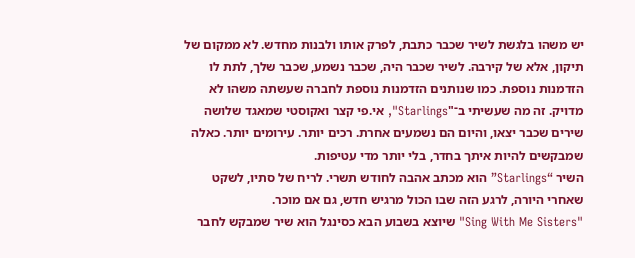יש משהו בלגשת לשיר שכבר כתבת, לפרק אותו ולבנות מחדש. לא ממקום של תיקון, אלא של קירבה. לשיר שכבר היה, שכבר נשמע, שכבר שלך, לתת לו הזדמנות נוספת. כמו שנותנים הזדמנות נוספת לחברה שעשתה משהו לא מדויק. זה מה שעשיתי ב־"Starlings", אי.פי קצר ואקוסטי שמאגד שלושה שירים שכבר יצאו, והיום הם נשמעים אחרת. רכים יותר. עירומים יותר. כאלה שמבקשים להיות איתך בחדר, בלי יותר מדי עטיפות.
השיר “Starlings” הוא מכתב אהבה לחודש תשרי. לריח של סתיו, לשקט שאחרי היורה, לרגע הזה שבו הכול מרגיש חדש, גם אם מוכר.
"Sing With Me Sisters" שיוצא בשבוע הבא כסינגל הוא שיר שמבקש לחבר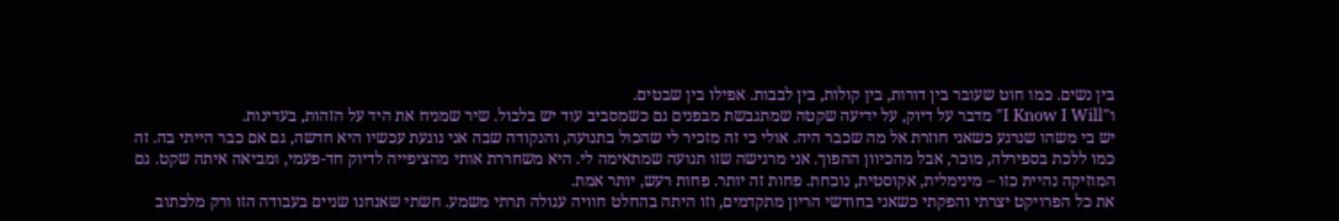בין נשים. כמו חוט שעובר בין דורות, בין קולות, בין לבבות. אפילו בין שבטים.
ו"I Know I Will" מדבר על דיוק, על ידיעה שקטה שמתגבשת מבפנים גם כשמסביב עוד יש בלבול. שיר שמניח את היד על הזהות, בעדינות.
יש בי משהו שנרגע כשאני חוזרת אל מה שכבר היה. אולי כי זה מזכיר לי שהכול בתנועה, והנקודה שבה אני נוגעת עכשיו היא חדשה, גם אם כבר הייתי בה. זה כמו ללכת בספירלה, מוכר, אבל מהכיוון ההפוך. אני מרגישה שזו תנועה שמתאימה לי. היא משחררת אותי מהציפייה לדיוק חד-פעמי, ומביאה איתה שקט. גם המוזיקה נהיית כזו – מינימלית, אקוסטית, נוכחת. פחות זה יותר. פחות רעש, יותר אמת.
את כל הפרויקט יצרתי והפקתי כשאני בחודשי הריון מתקדמים, וזו היתה בהחלט חוויה עגולה תרתי משמע. חשתי שאנחנו שניים בעבודה הזו ורק מלכתוב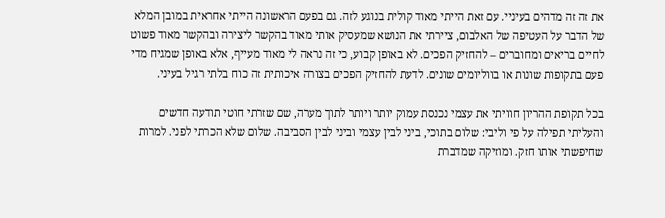את זה זה מדהים בעיניי. עם זאת הייתי מאוד קולית בנוגע לזה. גם בפעם הראשונה הייתי אחראית במובן המלא של הדבר על העטיפה של האלבום, ציירתי את הנושא שמעסיק אותי מאוד בהקשר ליצירה ובהקשר מאוד פשוט לחיים בריאים ומחוברים – להחזיק הפכים. לא באופן קבוע, כי זה נראה לי מאוד מעייף, אלא באופן שמגיח מדי פעם בתקופות שונות או בווליומים שונים. לדעת להחזיק הפכים בצורה איכותית זה כוח בלתי רגיל בעיני.

בכל תקופת ההריון חוויתי את עצמי נכנסת עמוק יותר ויותר לתוך מערה, שם שזרתי חוטי תודעה חדשים והעליתי תפילה על פי וליבי: שלום בתוכי, ביני לבין עצמי וביני לבין הסביבה. שלום שלא הכרתי לפני. למרות שחיפשתי אותו חזק. ומוזיקה שמדברת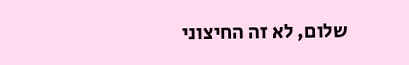שלום, לא זה החיצוני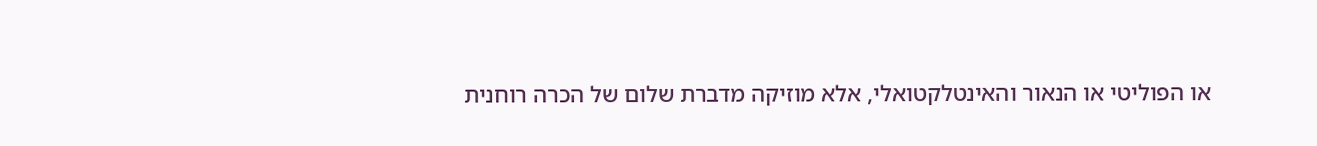או הפוליטי או הנאור והאינטלקטואלי, אלא מוזיקה מדברת שלום של הכרה רוחנית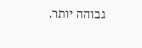גבוהה יותר.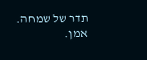תדר של שמחה. אמן.